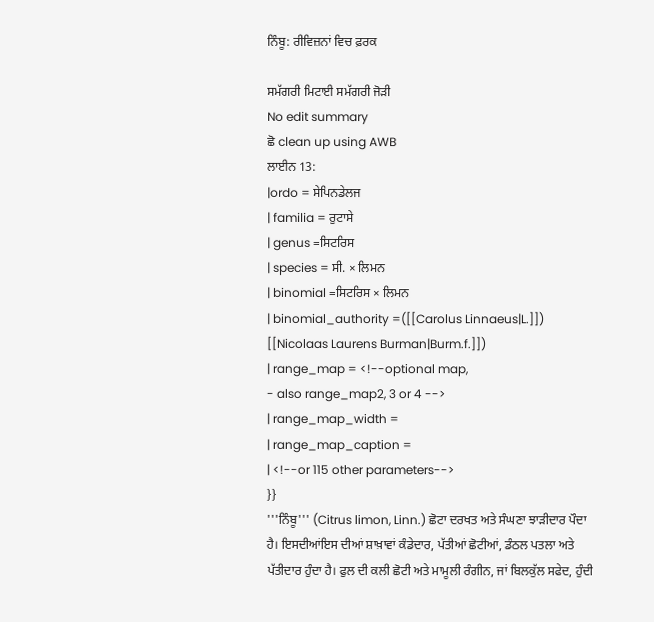ਨਿੰਬੂ: ਰੀਵਿਜ਼ਨਾਂ ਵਿਚ ਫ਼ਰਕ

ਸਮੱਗਰੀ ਮਿਟਾਈ ਸਮੱਗਰੀ ਜੋੜੀ
No edit summary
ਛੋ clean up using AWB
ਲਾਈਨ 13:
|ordo = ਸੇਪਿਨਡੇਲਜ
| familia = ਰੁਟਾਸੇ
| genus =ਸਿਟਰਿਸ
| species = ਸੀ. × ਲਿਮਨ
| binomial =ਸਿਟਰਿਸ × ਲਿਮਨ
| binomial_authority =([[Carolus Linnaeus|L.]]) [[Nicolaas Laurens Burman|Burm.f.]])
| range_map = <!--optional map,
- also range_map2, 3 or 4 -->
| range_map_width =
| range_map_caption =
| <!--or 115 other parameters-->
}}
'''ਨਿੰਬੂ''' (Citrus limon, Linn.) ਛੋਟਾ ਦਰਖਤ ਅਤੇ ਸੰਘਣਾ ਝਾੜੀਦਾਰ ਪੌਦਾ ਹੈ। ਇਸਦੀਆਂਇਸ ਦੀਆਂ ਸ਼ਾਖ਼ਾਵਾਂ ਕੰਡੇਦਾਰ, ਪੱਤੀਆਂ ਛੋਟੀਆਂ, ਡੰਠਲ ਪਤਲਾ ਅਤੇ ਪੱਤੀਦਾਰ ਹੁੰਦਾ ਹੈ। ਫੁਲ ਦੀ ਕਲੀ ਛੋਟੀ ਅਤੇ ਮਾਮੂਲੀ ਰੰਗੀਨ, ਜਾਂ ਬਿਲਕੁੱਲ ਸਫੇਦ, ਹੁੰਦੀ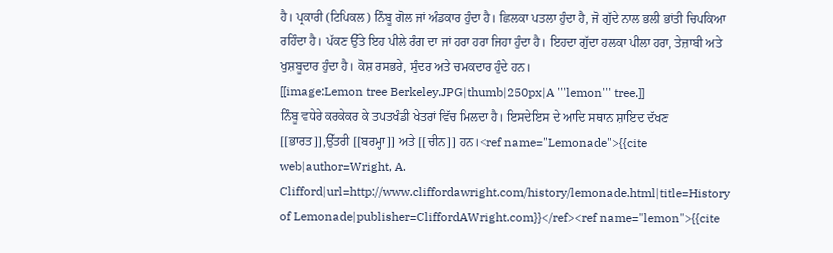ਹੈ। ਪ੍ਰਕਾਰੀ (ਟਿਪਿਕਲ) ਨਿੰਬੂ ਗੋਲ ਜਾਂ ਅੰਡਕਾਰ ਹੁੰਦਾ ਹੈ। ਛਿਲਕਾ ਪਤਲਾ ਹੁੰਦਾ ਹੈ, ਜੋ ਗੁੱਦੇ ਨਾਲ ਭਲੀ ਭਾਂਤੀ ਚਿਪਕਿਆ ਰਹਿੰਦਾ ਹੈ। ਪੱਕਣ ਉੱਤੇ ਇਹ ਪੀਲੇ ਰੰਗ ਦਾ ਜਾਂ ਹਰਾ ਹਰਾ ਜਿਹਾ ਹੁੰਦਾ ਹੈ। ਇਹਦਾ ਗੁੱਦਾ ਹਲਕਾ ਪੀਲਾ ਹਰਾ, ਤੇਜ਼ਾਬੀ ਅਤੇ ਖੁਸ਼ਬੂਦਾਰ ਹੁੰਦਾ ਹੈ। ਕੋਸ਼ ਰਸਭਰੇ, ਸੁੰਦਰ ਅਤੇ ਚਮਕਦਾਰ ਹੁੰਦੇ ਹਨ।
[[image:Lemon tree Berkeley.JPG|thumb|250px|A '''lemon''' tree.]]
ਨਿੰਬੂ ਵਧੇਰੇ ਕਰਕੇਕਰ ਕੇ ਤਪਤਖੰਡੀ ਖੇਤਰਾਂ ਵਿੱਚ ਮਿਲਦਾ ਹੈ। ਇਸਦੇਇਸ ਦੇ ਆਦਿ ਸਥਾਨ ਸ਼ਾਇਦ ਦੱਖਣ [[ਭਾਰਤ]],ਉੱਤਰੀ [[ਬਰਮ੍ਹਾ]] ਅਤੇ [[ਚੀਨ]] ਹਨ।<ref name="Lemonade">{{cite web|author=Wright, A. Clifford|url=http://www.cliffordawright.com/history/lemonade.html|title=History of Lemonade|publisher=CliffordAWright.com}}</ref><ref name="lemon">{{cite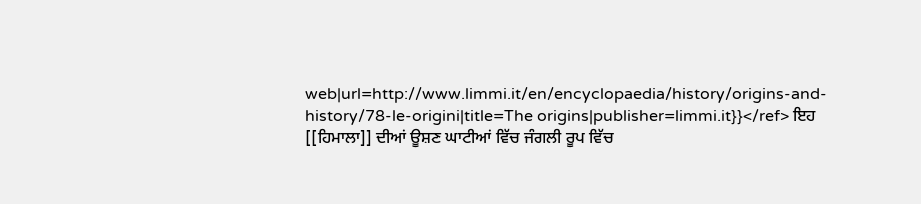web|url=http://www.limmi.it/en/encyclopaedia/history/origins-and-history/78-le-origini|title=The origins|publisher=limmi.it}}</ref> ਇਹ [[ਹਿਮਾਲਾ]] ਦੀਆਂ ਊਸ਼ਣ ਘਾਟੀਆਂ ਵਿੱਚ ਜੰਗਲੀ ਰੂਪ ਵਿੱਚ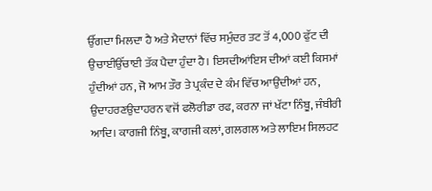ਉੱਗਦਾ ਮਿਲਦਾ ਹੈ ਅਤੇ ਮੈਦਾਨਾਂ ਵਿੱਚ ਸਮੁੰਦਰ ਤਟ ਤੋਂ 4,000 ਫੁੱਟ ਦੀ ਉਚਾਈਉੱਚਾਈ ਤੱਕ ਪੈਦਾ ਹੁੰਦਾ ਹੈ। ਇਸਦੀਆਂਇਸ ਦੀਆਂ ਕਈ ਕਿਸਮਾਂ ਹੁੰਦੀਆਂ ਹਨ, ਜੋ ਆਮ ਤੌਰ ਤੇ ਪ੍ਰਕੰਦ ਦੇ ਕੰਮ ਵਿੱਚ ਆਉਂਦੀਆਂ ਹਨ, ਉਦਾਹਰਣਉਦਾਹਰਨ ਵਜੋਂ ਫਲੋਰੀਡਾ ਰਫ, ਕਰਨਾ ਜਾਂ ਖੱਟਾ ਨਿੰਬੂ, ਜੰਬੀਰੀ ਆਦਿ। ਕਾਗਜੀ ਨਿੰਬੂ, ਕਾਗਜੀ ਕਲਾਂ, ਗਲਗਲ ਅਤੇ ਲਾਇਮ ਸਿਲਹਟ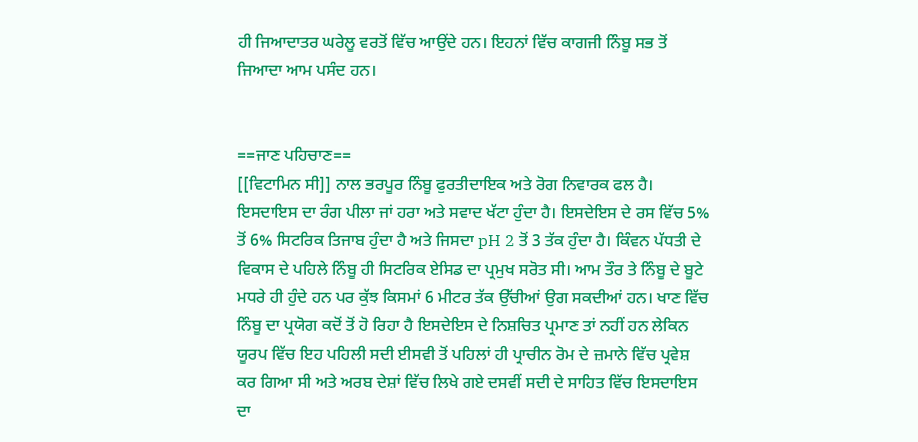ਹੀ ਜਿਆਦਾਤਰ ਘਰੇਲੂ ਵਰਤੋਂ ਵਿੱਚ ਆਉਂਦੇ ਹਨ। ਇਹਨਾਂ ਵਿੱਚ ਕਾਗਜੀ ਨਿੰਬੂ ਸਭ ਤੋਂ ਜਿਆਦਾ ਆਮ ਪਸੰਦ ਹਨ।


==ਜਾਣ ਪਹਿਚਾਣ==
[[ਵਿਟਾਮਿਨ ਸੀ]] ਨਾਲ ਭਰਪੂਰ ਨਿੰਬੂ ਫੁਰਤੀਦਾਇਕ ਅਤੇ ਰੋਗ ਨਿਵਾਰਕ ਫਲ ਹੈ। ਇਸਦਾਇਸ ਦਾ ਰੰਗ ਪੀਲਾ ਜਾਂ ਹਰਾ ਅਤੇ ਸਵਾਦ ਖੱਟਾ ਹੁੰਦਾ ਹੈ। ਇਸਦੇਇਸ ਦੇ ਰਸ ਵਿੱਚ 5% ਤੋਂ 6% ਸਿਟਰਿਕ ਤਿਜਾਬ ਹੁੰਦਾ ਹੈ ਅਤੇ ਜਿਸਦਾ pH 2 ਤੋਂ 3 ਤੱਕ ਹੁੰਦਾ ਹੈ। ਕਿੰਵਨ ਪੱਧਤੀ ਦੇ ਵਿਕਾਸ ਦੇ ਪਹਿਲੇ ਨਿੰਬੂ ਹੀ ਸਿਟਰਿਕ ਏਸਿਡ ਦਾ ਪ੍ਰਮੁਖ ਸਰੋਤ ਸੀ। ਆਮ ਤੌਰ ਤੇ ਨਿੰਬੂ ਦੇ ਬੂਟੇ ਮਧਰੇ ਹੀ ਹੁੰਦੇ ਹਨ ਪਰ ਕੁੱਝ ਕਿਸਮਾਂ 6 ਮੀਟਰ ਤੱਕ ਉੱਚੀਆਂ ਉਗ ਸਕਦੀਆਂ ਹਨ। ਖਾਣ ਵਿੱਚ ਨਿੰਬੂ ਦਾ ਪ੍ਰਯੋਗ ਕਦੋਂ ਤੋਂ ਹੋ ਰਿਹਾ ਹੈ ਇਸਦੇਇਸ ਦੇ ਨਿਸ਼ਚਿਤ ਪ੍ਰਮਾਣ ਤਾਂ ਨਹੀਂ ਹਨ ਲੇਕਿਨ ਯੂਰਪ ਵਿੱਚ ਇਹ ਪਹਿਲੀ ਸਦੀ ਈਸਵੀ ਤੋਂ ਪਹਿਲਾਂ ਹੀ ਪ੍ਰਾਚੀਨ ਰੋਮ ਦੇ ਜ਼ਮਾਨੇ ਵਿੱਚ ਪ੍ਰਵੇਸ਼ ਕਰ ਗਿਆ ਸੀ ਅਤੇ ਅਰਬ ਦੇਸ਼ਾਂ ਵਿੱਚ ਲਿਖੇ ਗਏ ਦਸਵੀਂ ਸਦੀ ਦੇ ਸਾਹਿਤ ਵਿੱਚ ਇਸਦਾਇਸ ਦਾ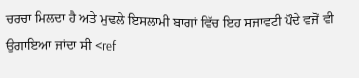ਚਰਚਾ ਮਿਲਦਾ ਹੈ ਅਤੇ ਮੁਢਲੇ ਇਸਲਾਮੀ ਬਾਗਾਂ ਵਿੱਚ ਇਹ ਸਜਾਵਟੀ ਪੌਦੇ ਵਜੋਂ ਵੀ ਉਗਾਇਆ ਜਾਂਦਾ ਸੀ <ref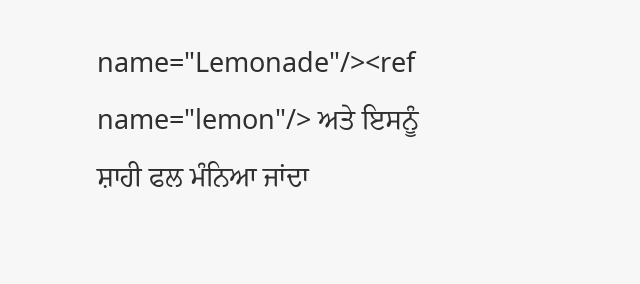name="Lemonade"/><ref name="lemon"/> ਅਤੇ ਇਸਨੂੰ ਸ਼ਾਹੀ ਫਲ ਮੰਨਿਆ ਜਾਂਦਾ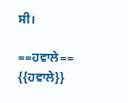ਸੀ।

==ਹਵਾਲੇ==
{{ਹਵਾਲੇ}}